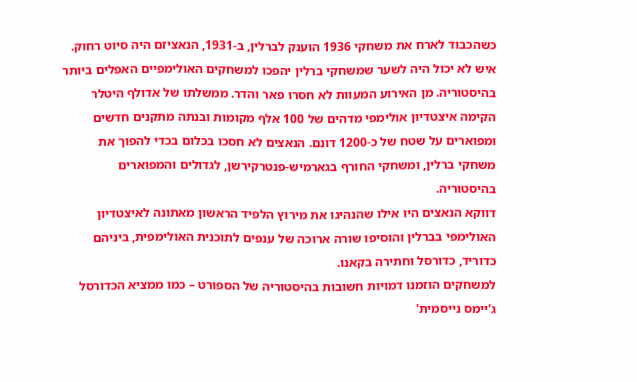כשהכבוד לארח את משחקי 1936 הוענק לברלין, ב-1931, הנאציזם היה סיוט רחוק. איש לא יכול היה לשער שמשחקי ברלין יהפכו למשחקים האולימפיים האפלים ביותר בהיסטוריה. מן האירוע המעוות לא חסרו פאר והדר. ממשלתו של אדולף היטלר הקימה איצטדיון אולימפי מדהים של 100 אלף מקומות ובנתה מתקנים חדשים ומפוארים על שטח של כ-1200 דונם. הנאצים לא חסכו בכלום בכדי להפוך את משחקי ברלין, ומשחקי החורף בגארמיש-פנטרקירשן, לגדולים והמפוארים בהיסטוריה.
דווקא הנאצים היו אילו שהנהיגו את מירוץ הלפיד הראשון מאתונה לאיצטדיון האולימפי בברלין והוסיפו שורה ארוכה של ענפים לתוכנית האולימפית, ביניהם כדוריד, כדורסל וחתירה בקאנו.
למשחקים הוזמנו דמויות חשובות בהיסטוריה של הספורט – כמו ממציא הכדורסל ג'יימס נייסמית'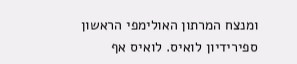ומנצח המרתון האולימפי הראשון ספירידיון לואיס. לואיס אף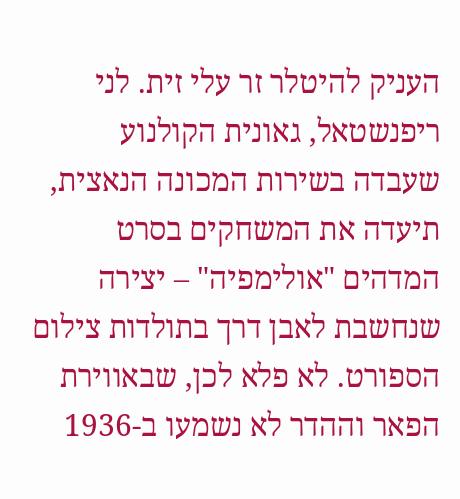העניק להיטלר זר עלי זית. לני ריפנשטאל, גאונית הקולנוע שעבדה בשירות המכונה הנאצית, תיעדה את המשחקים בסרט המדהים "אולימפיה" – יצירה שנחשבת לאבן דרך בתולדות צילום הספורט. לא פלא לכן, שבאווירת הפאר וההדר לא נשמעו ב-1936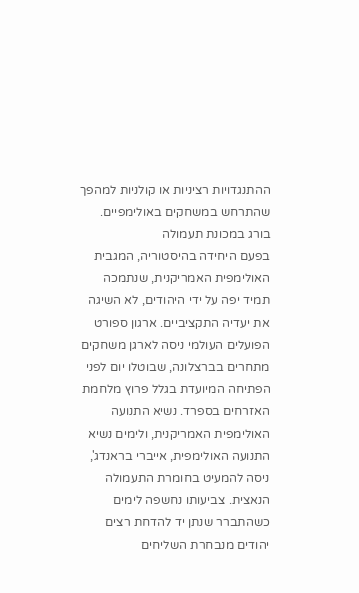ההתנגדויות רציניות או קולניות למהפך שהתרחש במשחקים באולימפיים.
בורג במכונת תעמולה
בפעם היחידה בהיסטוריה, המגבית האולימפית האמריקנית, שנתמכה תמיד יפה על ידי היהודים, לא השיגה את יעדיה התקציביים. ארגון ספורט הפועלים העולמי ניסה לארגן משחקים מתחרים בברצלונה, שבוטלו יום לפני הפתיחה המיועדת בגלל פרוץ מלחמת האזרחים בספרד. נשיא התנועה האולימפית האמריקנית, ולימים נשיא התנועה האולימפית, אייברי בראנדג', ניסה להמעיט בחומרת התעמולה הנאצית. צביעותו נחשפה לימים כשהתברר שנתן יד להדחת רצים יהודים מנבחרת השליחים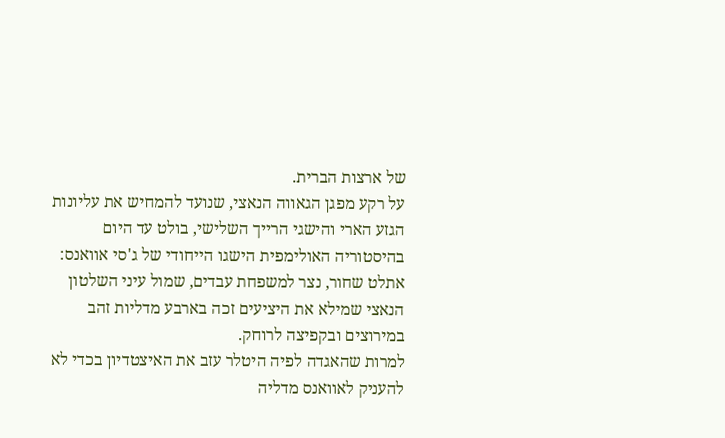של ארצות הברית.
על רקע מפגן הגאווה הנאצי, שנועד להמחיש את עליונות הגזע הארי והישגי הרייך השלישי, בולט עד היום בהיסטוריה האולימפית הישגו הייחודי של ג'סי אוואנס: אתלט שחור, נצר למשפחת עבדים, שמול עיני השלטון הנאצי שמילא את היציעים זכה בארבע מדליות זהב במירוצים ובקפיצה לרוחק.
למרות שהאגדה לפיה היטלר עזב את האיצטדיון בכדי לא להעניק לאוואנס מדליה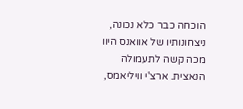הוכחה כבר כלא נכונה, ניצחונותיו של אוואנס היוו מכה קשה לתעמולה הנאצית. ארצ'י וויליאמס,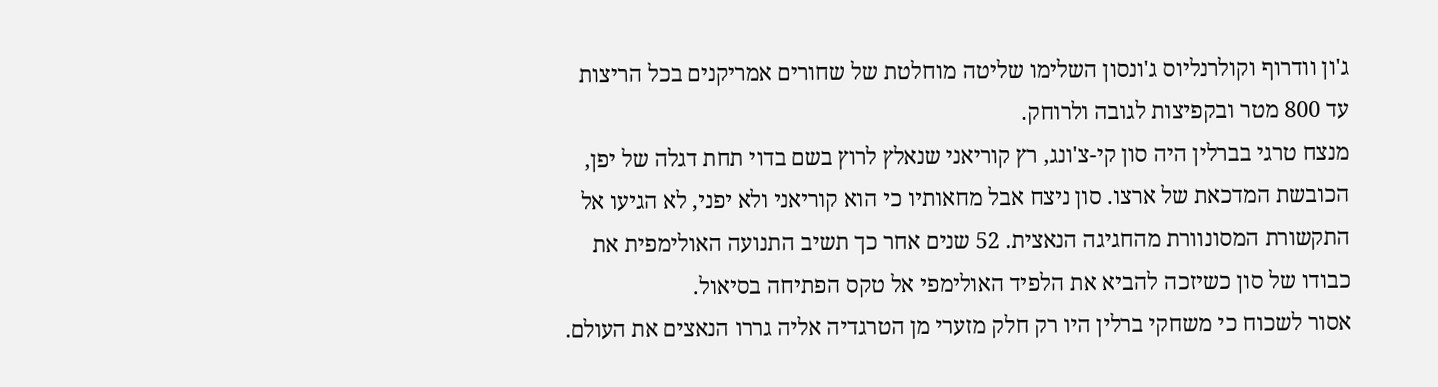ג'ון וודרוף וקולרנליוס ג'ונסון השלימו שליטה מוחלטת של שחורים אמריקנים בכל הריצות עד 800 מטר ובקפיצות לגובה ולרוחק.
מנצח טרגי בברלין היה סון קי-צ'ונג, רץ קוריאני שנאלץ לרוץ בשם בדוי תחת דגלה של יפן, הכובשת המדכאת של ארצו. סון ניצח אבל מחאותיו כי הוא קוריאני ולא יפני, לא הגיעו אל התקשורת המסונוורת מהחגיגה הנאצית. 52 שנים אחר כך תשיב התנועה האולימפית את כבודו של סון כשיזכה להביא את הלפיד האולימפי אל טקס הפתיחה בסיאול.
אסור לשכוח כי משחקי ברלין היו רק חלק מזערי מן הטרגדיה אליה גררו הנאצים את העולם.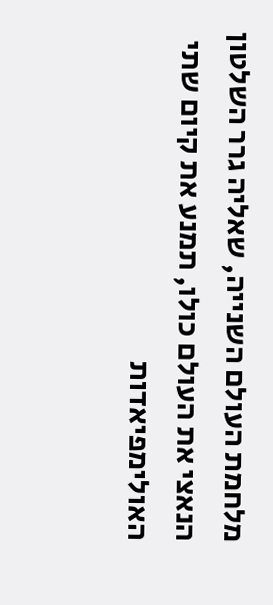מלחמת העולם השנייה, שאליה גרר השלטון הנאצי את העולם כולו, תמנע את קיום שתי האולימפיאדות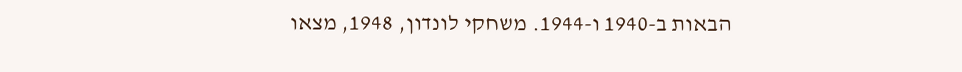הבאות ב-1940 ו-1944. משחקי לונדון, 1948, מצאו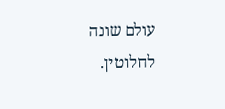עולם שונה לחלוטין.